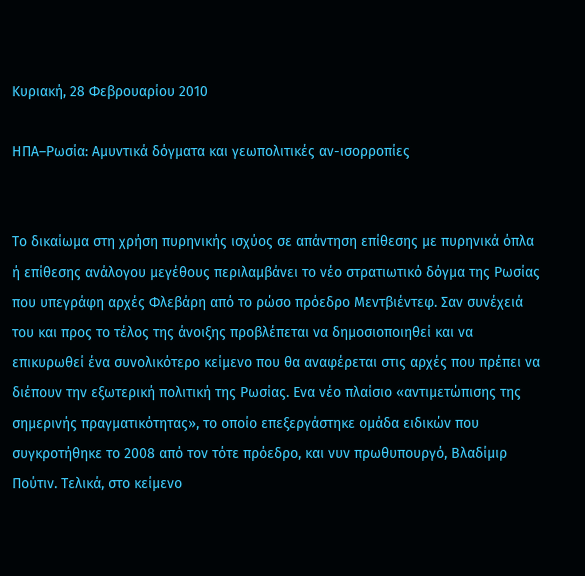Κυριακή, 28 Φεβρουαρίου 2010

ΗΠΑ–Ρωσία: Αμυντικά δόγματα και γεωπολιτικές αν-ισορροπίες


Το δικαίωμα στη χρήση πυρηνικής ισχύος σε απάντηση επίθεσης με πυρηνικά όπλα ή επίθεσης ανάλογου μεγέθους περιλαμβάνει το νέο στρατιωτικό δόγμα της Ρωσίας που υπεγράφη αρχές Φλεβάρη από το ρώσο πρόεδρο Μεντβιέντεφ. Σαν συνέχειά του και προς το τέλος της άνοιξης προβλέπεται να δημοσιοποιηθεί και να επικυρωθεί ένα συνολικότερο κείμενο που θα αναφέρεται στις αρχές που πρέπει να διέπουν την εξωτερική πολιτική της Ρωσίας. Ενα νέο πλαίσιο «αντιμετώπισης της σημερινής πραγματικότητας», το οποίο επεξεργάστηκε ομάδα ειδικών που συγκροτήθηκε το 2008 από τον τότε πρόεδρο, και νυν πρωθυπουργό, Βλαδίμιρ Πούτιν. Τελικά, στο κείμενο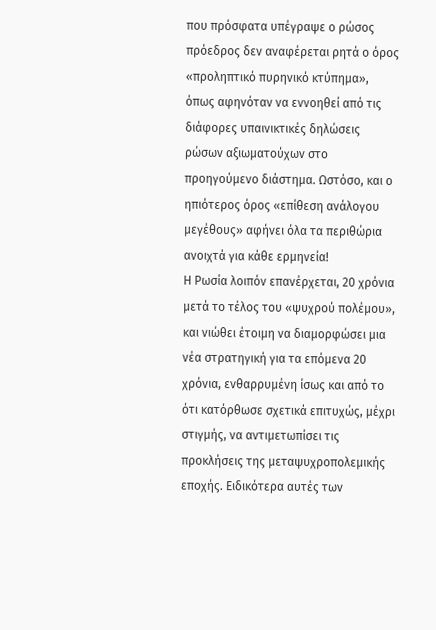που πρόσφατα υπέγραψε ο ρώσος πρόεδρος δεν αναφέρεται ρητά ο όρος «προληπτικό πυρηνικό κτύπημα», όπως αφηνόταν να εννοηθεί από τις διάφορες υπαινικτικές δηλώσεις ρώσων αξιωματούχων στο προηγούμενο διάστημα. Ωστόσο, και ο ηπιότερος όρος «επίθεση ανάλογου μεγέθους» αφήνει όλα τα περιθώρια ανοιχτά για κάθε ερμηνεία!
Η Ρωσία λοιπόν επανέρχεται, 20 χρόνια μετά το τέλος του «ψυχρού πολέμου», και νιώθει έτοιμη να διαμορφώσει μια νέα στρατηγική για τα επόμενα 20 χρόνια, ενθαρρυμένη ίσως και από το ότι κατόρθωσε σχετικά επιτυχώς, μέχρι στιγμής, να αντιμετωπίσει τις προκλήσεις της μεταψυχροπολεμικής εποχής. Ειδικότερα αυτές των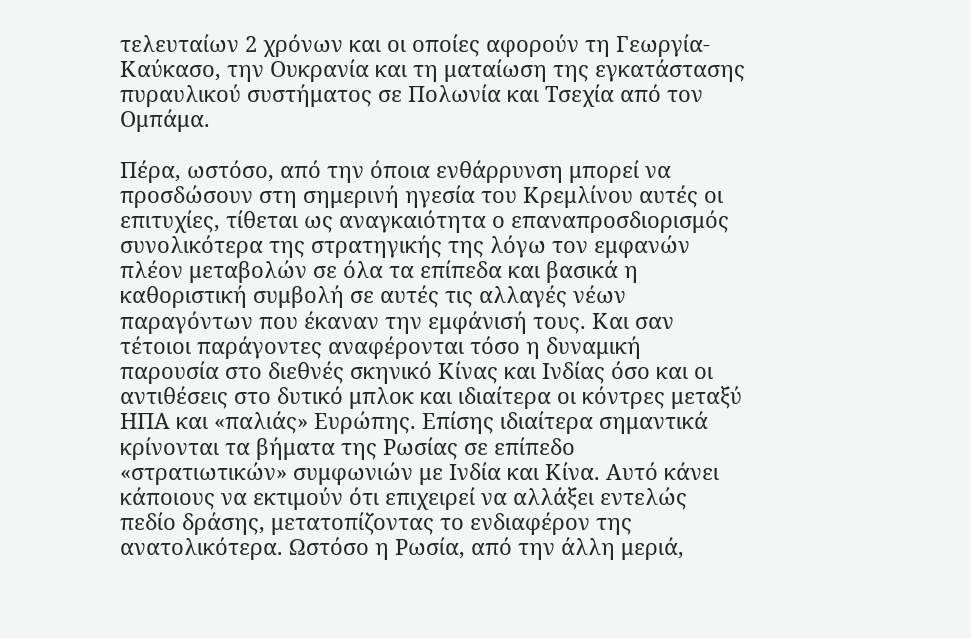τελευταίων 2 χρόνων και οι οποίες αφορούν τη Γεωργία-Καύκασο, την Ουκρανία και τη ματαίωση της εγκατάστασης πυραυλικού συστήματος σε Πολωνία και Τσεχία από τον Ομπάμα.

Πέρα, ωστόσο, από την όποια ενθάρρυνση μπορεί να προσδώσουν στη σημερινή ηγεσία του Κρεμλίνου αυτές οι επιτυχίες, τίθεται ως αναγκαιότητα ο επαναπροσδιορισμός συνολικότερα της στρατηγικής της λόγω τον εμφανών πλέον μεταβολών σε όλα τα επίπεδα και βασικά η καθοριστική συμβολή σε αυτές τις αλλαγές νέων παραγόντων που έκαναν την εμφάνισή τους. Και σαν τέτοιοι παράγοντες αναφέρονται τόσο η δυναμική παρουσία στο διεθνές σκηνικό Κίνας και Ινδίας όσο και οι αντιθέσεις στο δυτικό μπλοκ και ιδιαίτερα οι κόντρες μεταξύ ΗΠΑ και «παλιάς» Ευρώπης. Επίσης ιδιαίτερα σημαντικά κρίνονται τα βήματα της Ρωσίας σε επίπεδο «στρατιωτικών» συμφωνιών με Ινδία και Κίνα. Αυτό κάνει κάποιους να εκτιμούν ότι επιχειρεί να αλλάξει εντελώς πεδίο δράσης, μετατοπίζοντας το ενδιαφέρον της ανατολικότερα. Ωστόσο η Ρωσία, από την άλλη μεριά,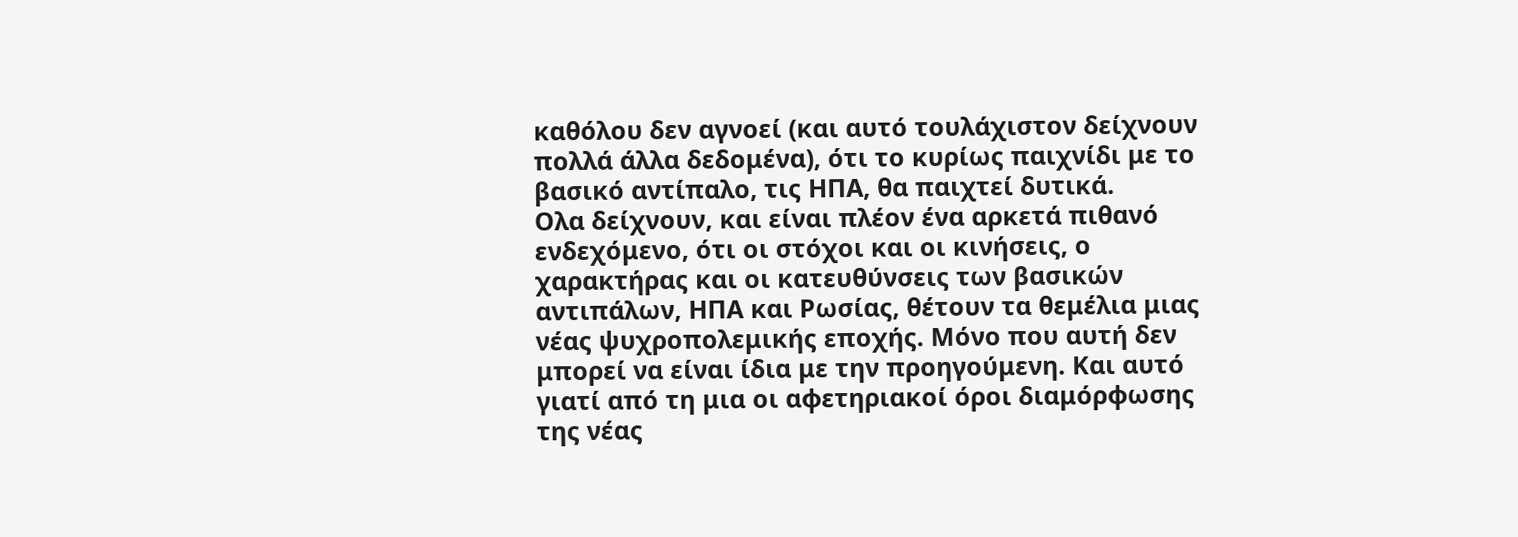καθόλου δεν αγνοεί (και αυτό τουλάχιστον δείχνουν πολλά άλλα δεδομένα), ότι το κυρίως παιχνίδι με το βασικό αντίπαλο, τις ΗΠΑ, θα παιχτεί δυτικά.
Ολα δείχνουν, και είναι πλέον ένα αρκετά πιθανό ενδεχόμενο, ότι οι στόχοι και οι κινήσεις, ο χαρακτήρας και οι κατευθύνσεις των βασικών αντιπάλων, ΗΠΑ και Ρωσίας, θέτουν τα θεμέλια μιας νέας ψυχροπολεμικής εποχής. Μόνο που αυτή δεν μπορεί να είναι ίδια με την προηγούμενη. Και αυτό γιατί από τη μια οι αφετηριακοί όροι διαμόρφωσης της νέας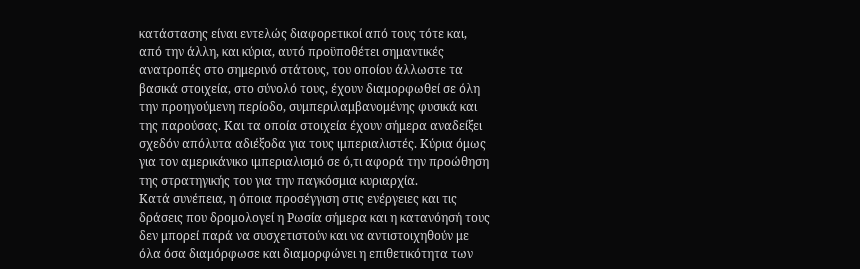κατάστασης είναι εντελώς διαφορετικοί από τους τότε και, από την άλλη, και κύρια, αυτό προϋποθέτει σημαντικές ανατροπές στο σημερινό στάτους, του οποίου άλλωστε τα βασικά στοιχεία, στο σύνολό τους, έχουν διαμορφωθεί σε όλη την προηγούμενη περίοδο, συμπεριλαμβανομένης φυσικά και της παρούσας. Και τα οποία στοιχεία έχουν σήμερα αναδείξει σχεδόν απόλυτα αδιέξοδα για τους ιμπεριαλιστές. Κύρια όμως για τον αμερικάνικο ιμπεριαλισμό σε ό,τι αφορά την προώθηση της στρατηγικής του για την παγκόσμια κυριαρχία.
Κατά συνέπεια, η όποια προσέγγιση στις ενέργειες και τις δράσεις που δρομολογεί η Ρωσία σήμερα και η κατανόησή τους δεν μπορεί παρά να συσχετιστούν και να αντιστοιχηθούν με όλα όσα διαμόρφωσε και διαμορφώνει η επιθετικότητα των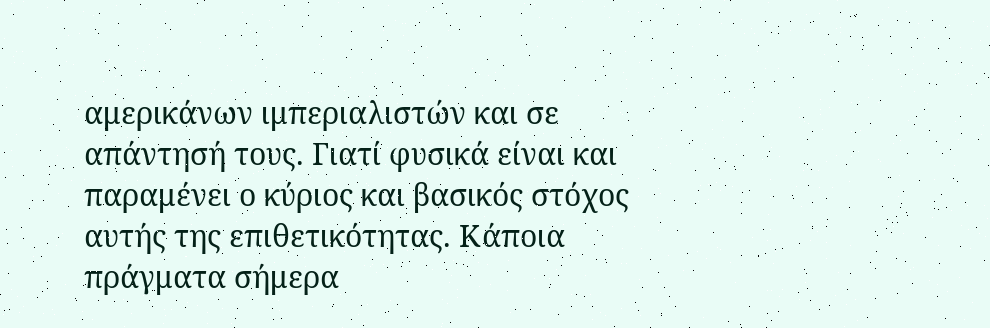αμερικάνων ιμπεριαλιστών και σε απάντησή τους. Γιατί φυσικά είναι και παραμένει ο κύριος και βασικός στόχος αυτής της επιθετικότητας. Κάποια πράγματα σήμερα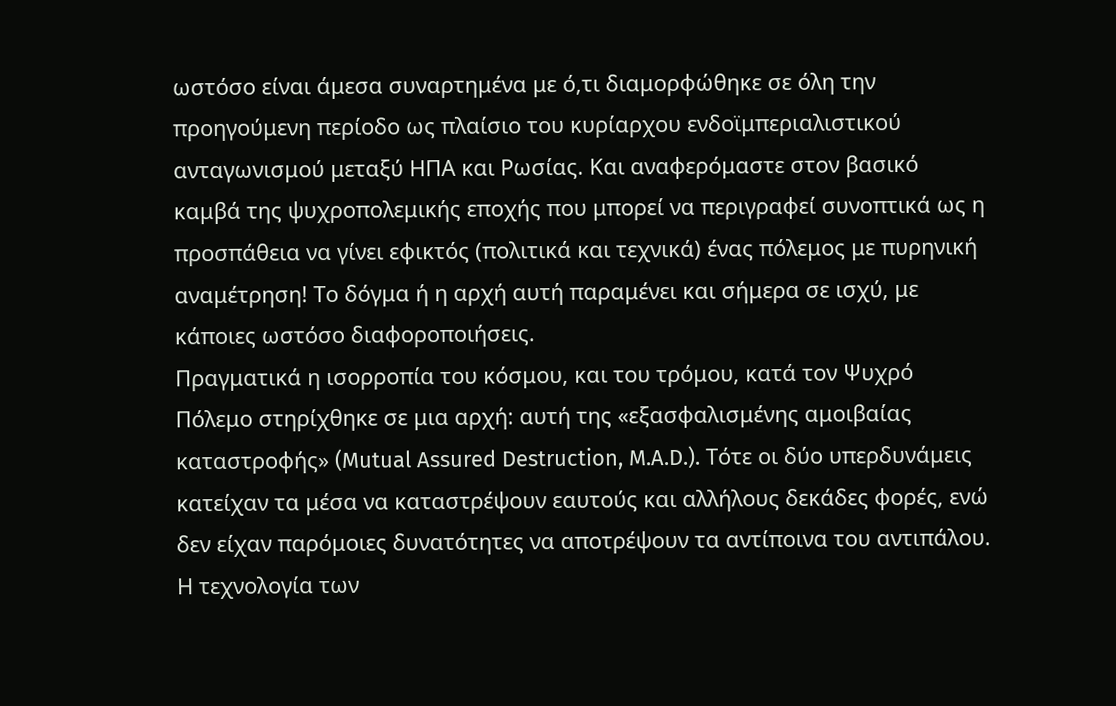ωστόσο είναι άμεσα συναρτημένα με ό,τι διαμορφώθηκε σε όλη την προηγούμενη περίοδο ως πλαίσιο του κυρίαρχου ενδοϊμπεριαλιστικού ανταγωνισμού μεταξύ ΗΠΑ και Ρωσίας. Και αναφερόμαστε στον βασικό καμβά της ψυχροπολεμικής εποχής που μπορεί να περιγραφεί συνοπτικά ως η προσπάθεια να γίνει εφικτός (πολιτικά και τεχνικά) ένας πόλεμος με πυρηνική αναμέτρηση! Το δόγμα ή η αρχή αυτή παραμένει και σήμερα σε ισχύ, με κάποιες ωστόσο διαφοροποιήσεις.
Πραγματικά η ισορροπία του κόσμου, και του τρόμου, κατά τον Ψυχρό Πόλεμο στηρίχθηκε σε μια αρχή: αυτή της «εξασφαλισμένης αμοιβαίας καταστροφής» (Mutual Assured Destruction, M.A.D.). Τότε οι δύο υπερδυνάμεις κατείχαν τα μέσα να καταστρέψουν εαυτούς και αλλήλους δεκάδες φορές, ενώ δεν είχαν παρόμοιες δυνατότητες να αποτρέψουν τα αντίποινα του αντιπάλου. Η τεχνολογία των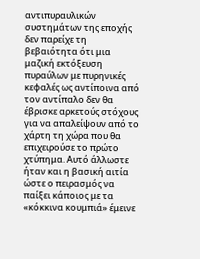αντιπυραυλικών συστημάτων της εποχής δεν παρείχε τη βεβαιότητα ότι μια μαζική εκτόξευση πυραύλων με πυρηνικές κεφαλές ως αντίποινα από τον αντίπαλο δεν θα έβρισκε αρκετούς στόχους για να απαλείψουν από το χάρτη τη χώρα που θα επιχειρούσε το πρώτο χτύπημα. Αυτό άλλωστε ήταν και η βασική αιτία ώστε ο πειρασμός να παίξει κάποιος με τα «κόκκινα κουμπιά» έμεινε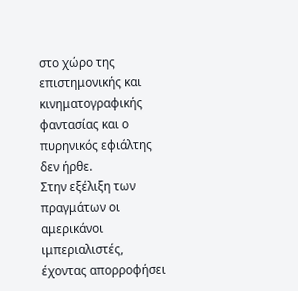στο χώρο της επιστημονικής και κινηματογραφικής φαντασίας και ο πυρηνικός εφιάλτης δεν ήρθε.
Στην εξέλιξη των πραγμάτων οι αμερικάνοι ιμπεριαλιστές, έχοντας απορροφήσει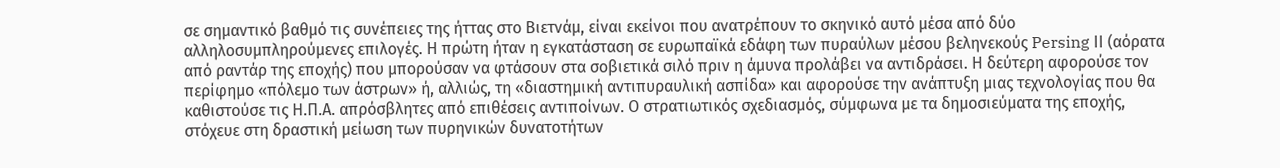σε σημαντικό βαθμό τις συνέπειες της ήττας στο Βιετνάμ, είναι εκείνοι που ανατρέπουν το σκηνικό αυτό μέσα από δύο αλληλοσυμπληρούμενες επιλογές. Η πρώτη ήταν η εγκατάσταση σε ευρωπαϊκά εδάφη των πυραύλων μέσου βεληνεκούς Persing ΙΙ (αόρατα από ραντάρ της εποχής) που μπορούσαν να φτάσουν στα σοβιετικά σιλό πριν η άμυνα προλάβει να αντιδράσει. Η δεύτερη αφορούσε τον περίφημο «πόλεμο των άστρων» ή, αλλιώς, τη «διαστημική αντιπυραυλική ασπίδα» και αφορούσε την ανάπτυξη μιας τεχνολογίας που θα καθιστούσε τις Η.Π.Α. απρόσβλητες από επιθέσεις αντιποίνων. Ο στρατιωτικός σχεδιασμός, σύμφωνα με τα δημοσιεύματα της εποχής, στόχευε στη δραστική μείωση των πυρηνικών δυνατοτήτων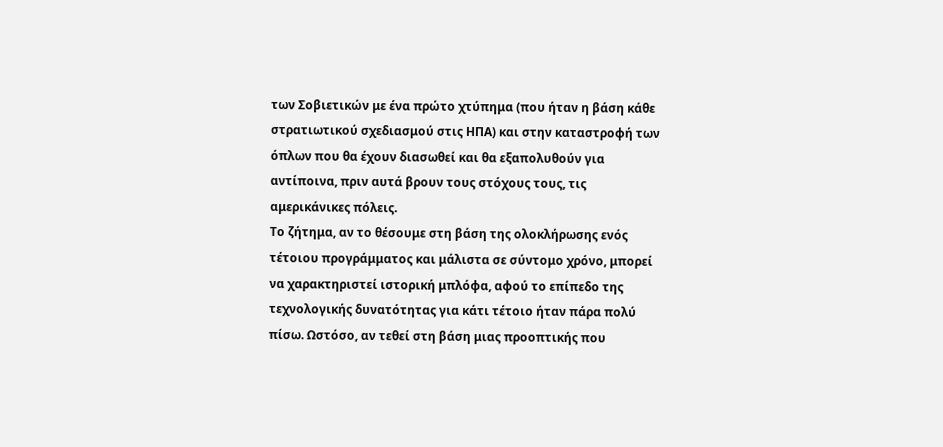των Σοβιετικών με ένα πρώτο χτύπημα (που ήταν η βάση κάθε στρατιωτικού σχεδιασμού στις ΗΠΑ) και στην καταστροφή των όπλων που θα έχουν διασωθεί και θα εξαπολυθούν για αντίποινα, πριν αυτά βρουν τους στόχους τους, τις αμερικάνικες πόλεις.
Το ζήτημα, αν το θέσουμε στη βάση της ολοκλήρωσης ενός τέτοιου προγράμματος και μάλιστα σε σύντομο χρόνο, μπορεί να χαρακτηριστεί ιστορική μπλόφα, αφού το επίπεδο της τεχνολογικής δυνατότητας για κάτι τέτοιο ήταν πάρα πολύ πίσω. Ωστόσο, αν τεθεί στη βάση μιας προοπτικής που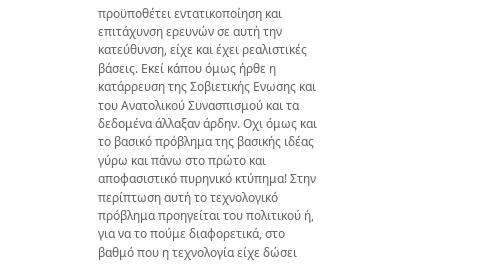προϋποθέτει εντατικοποίηση και επιτάχυνση ερευνών σε αυτή την κατεύθυνση, είχε και έχει ρεαλιστικές βάσεις. Εκεί κάπου όμως ήρθε η κατάρρευση της Σοβιετικής Ενωσης και του Ανατολικού Συνασπισμού και τα δεδομένα άλλαξαν άρδην. Οχι όμως και το βασικό πρόβλημα της βασικής ιδέας γύρω και πάνω στο πρώτο και αποφασιστικό πυρηνικό κτύπημα! Στην περίπτωση αυτή το τεχνολογικό πρόβλημα προηγείται του πολιτικού ή, για να το πούμε διαφορετικά, στο βαθμό που η τεχνολογία είχε δώσει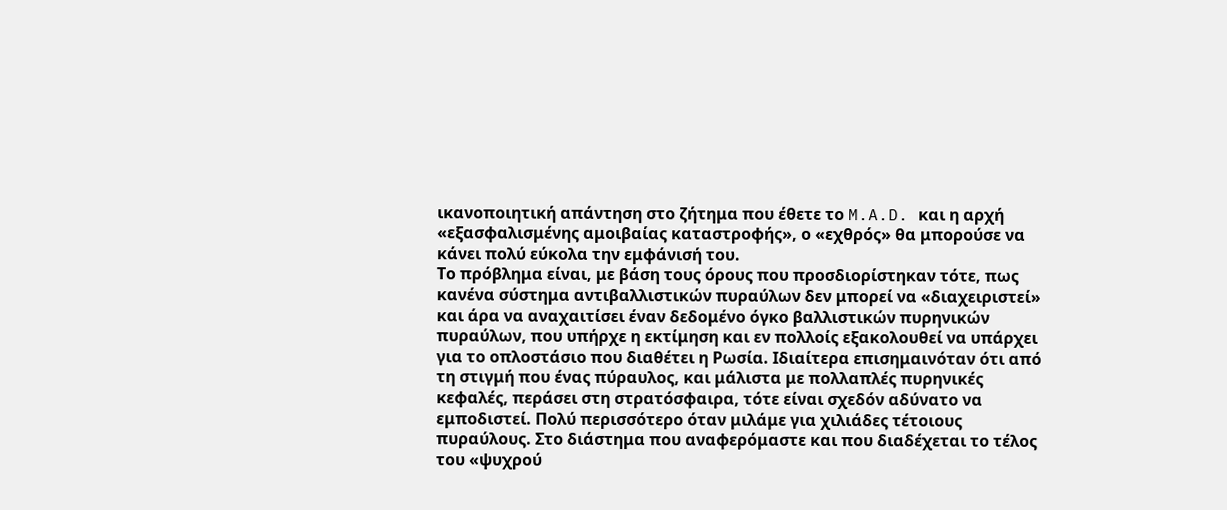ικανοποιητική απάντηση στο ζήτημα που έθετε το M.A.D. και η αρχή «εξασφαλισμένης αμοιβαίας καταστροφής», ο «εχθρός» θα μπορούσε να κάνει πολύ εύκολα την εμφάνισή του.
Το πρόβλημα είναι, με βάση τους όρους που προσδιορίστηκαν τότε, πως κανένα σύστημα αντιβαλλιστικών πυραύλων δεν μπορεί να «διαχειριστεί» και άρα να αναχαιτίσει έναν δεδομένο όγκο βαλλιστικών πυρηνικών πυραύλων, που υπήρχε η εκτίμηση και εν πολλοίς εξακολουθεί να υπάρχει για το οπλοστάσιο που διαθέτει η Ρωσία. Ιδιαίτερα επισημαινόταν ότι από τη στιγμή που ένας πύραυλος, και μάλιστα με πολλαπλές πυρηνικές κεφαλές, περάσει στη στρατόσφαιρα, τότε είναι σχεδόν αδύνατο να εμποδιστεί. Πολύ περισσότερο όταν μιλάμε για χιλιάδες τέτοιους πυραύλους. Στο διάστημα που αναφερόμαστε και που διαδέχεται το τέλος του «ψυχρού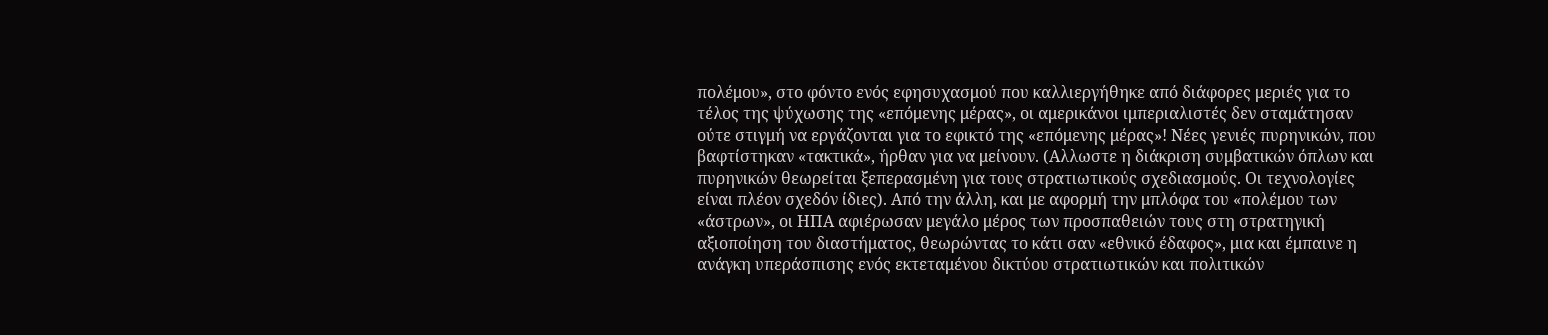πολέμου», στο φόντο ενός εφησυχασμού που καλλιεργήθηκε από διάφορες μεριές για το τέλος της ψύχωσης της «επόμενης μέρας», οι αμερικάνοι ιμπεριαλιστές δεν σταμάτησαν ούτε στιγμή να εργάζονται για το εφικτό της «επόμενης μέρας»! Νέες γενιές πυρηνικών, που βαφτίστηκαν «τακτικά», ήρθαν για να μείνουν. (Αλλωστε η διάκριση συμβατικών όπλων και πυρηνικών θεωρείται ξεπερασμένη για τους στρατιωτικούς σχεδιασμούς. Οι τεχνολογίες είναι πλέον σχεδόν ίδιες). Από την άλλη, και με αφορμή την μπλόφα του «πολέμου των «άστρων», οι ΗΠΑ αφιέρωσαν μεγάλο μέρος των προσπαθειών τους στη στρατηγική αξιοποίηση του διαστήματος, θεωρώντας το κάτι σαν «εθνικό έδαφος», μια και έμπαινε η ανάγκη υπεράσπισης ενός εκτεταμένου δικτύου στρατιωτικών και πολιτικών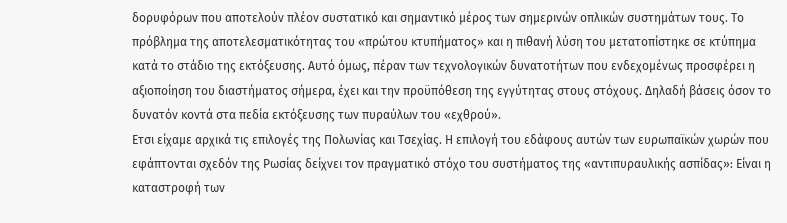δορυφόρων που αποτελούν πλέον συστατικό και σημαντικό μέρος των σημερινών οπλικών συστημάτων τους. Το πρόβλημα της αποτελεσματικότητας του «πρώτου κτυπήματος» και η πιθανή λύση του μετατοπίστηκε σε κτύπημα κατά το στάδιο της εκτόξευσης. Αυτό όμως, πέραν των τεχνολογικών δυνατοτήτων που ενδεχομένως προσφέρει η αξιοποίηση του διαστήματος σήμερα, έχει και την προϋπόθεση της εγγύτητας στους στόχους. Δηλαδή βάσεις όσον το δυνατόν κοντά στα πεδία εκτόξευσης των πυραύλων του «εχθρού».
Ετσι είχαμε αρχικά τις επιλογές της Πολωνίας και Τσεχίας. Η επιλογή του εδάφους αυτών των ευρωπαϊκών χωρών που εφάπτονται σχεδόν της Ρωσίας δείχνει τον πραγματικό στόχο του συστήματος της «αντιπυραυλικής ασπίδας»: Είναι η καταστροφή των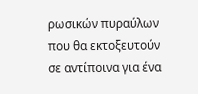ρωσικών πυραύλων που θα εκτοξευτούν σε αντίποινα για ένα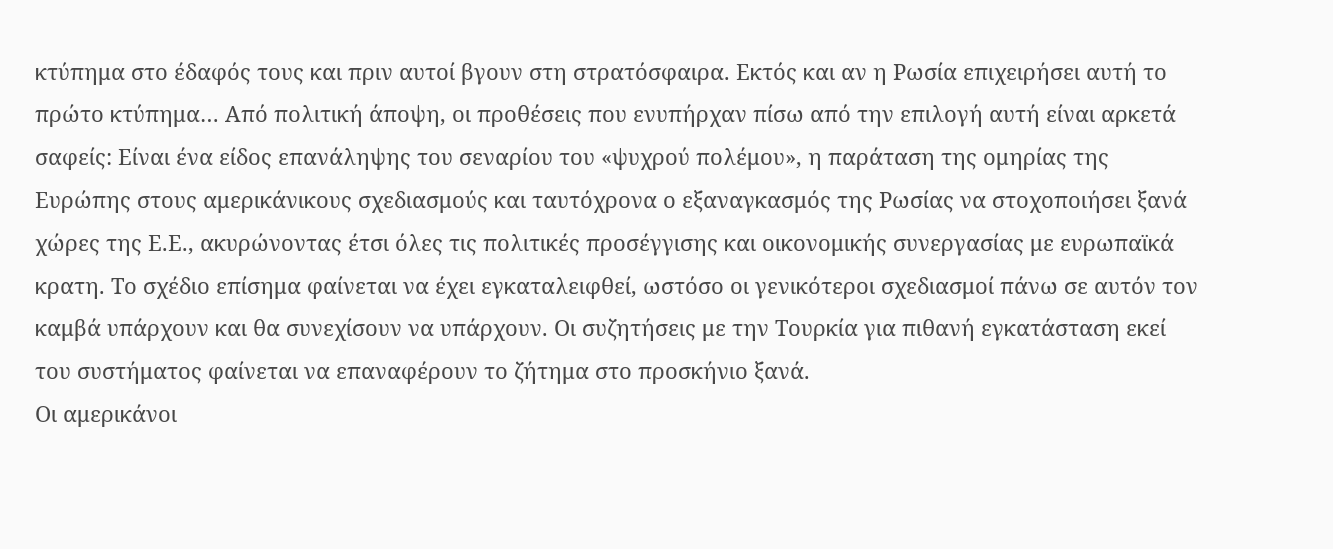κτύπημα στο έδαφός τους και πριν αυτοί βγουν στη στρατόσφαιρα. Εκτός και αν η Ρωσία επιχειρήσει αυτή το πρώτο κτύπημα… Από πολιτική άποψη, οι προθέσεις που ενυπήρχαν πίσω από την επιλογή αυτή είναι αρκετά σαφείς: Είναι ένα είδος επανάληψης του σεναρίου του «ψυχρού πολέμου», η παράταση της ομηρίας της Ευρώπης στους αμερικάνικους σχεδιασμούς και ταυτόχρονα ο εξαναγκασμός της Ρωσίας να στοχοποιήσει ξανά χώρες της Ε.Ε., ακυρώνοντας έτσι όλες τις πολιτικές προσέγγισης και οικονομικής συνεργασίας με ευρωπαϊκά κρατη. Το σχέδιο επίσημα φαίνεται να έχει εγκαταλειφθεί, ωστόσο οι γενικότεροι σχεδιασμοί πάνω σε αυτόν τον καμβά υπάρχουν και θα συνεχίσουν να υπάρχουν. Οι συζητήσεις με την Τουρκία για πιθανή εγκατάσταση εκεί του συστήματος φαίνεται να επαναφέρουν το ζήτημα στο προσκήνιο ξανά.
Οι αμερικάνοι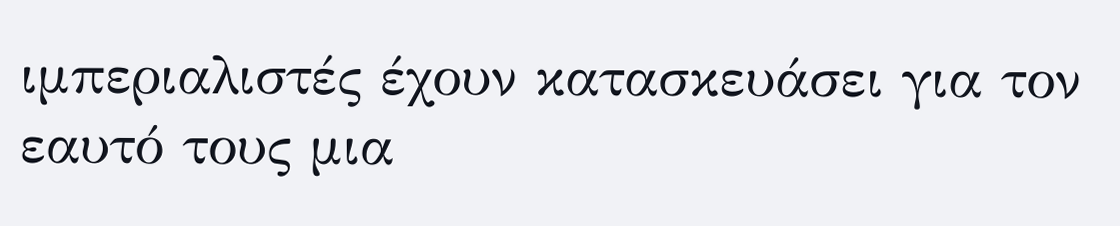ιμπεριαλιστές έχουν κατασκευάσει για τον εαυτό τους μια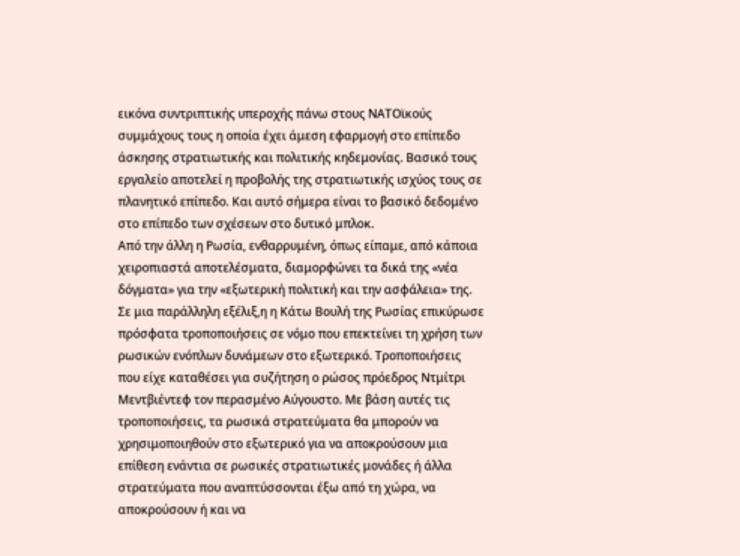εικόνα συντριπτικής υπεροχής πάνω στους ΝΑΤΟϊκούς συμμάχους τους η οποία έχει άμεση εφαρμογή στο επίπεδο άσκησης στρατιωτικής και πολιτικής κηδεμονίας. Βασικό τους εργαλείο αποτελεί η προβολής της στρατιωτικής ισχύος τους σε πλανητικό επίπεδο. Και αυτό σήμερα είναι το βασικό δεδομένο στο επίπεδο των σχέσεων στο δυτικό μπλοκ.
Από την άλλη η Ρωσία, ενθαρρυμένη, όπως είπαμε, από κάποια χειροπιαστά αποτελέσματα, διαμορφώνει τα δικά της «νέα δόγματα» για την «εξωτερική πολιτική και την ασφάλεια» της. Σε μια παράλληλη εξέλιξ,η η Κάτω Βουλή της Ρωσίας επικύρωσε πρόσφατα τροποποιήσεις σε νόμο που επεκτείνει τη χρήση των ρωσικών ενόπλων δυνάμεων στο εξωτερικό. Τροποποιήσεις που είχε καταθέσει για συζήτηση ο ρώσος πρόεδρος Ντμίτρι Μεντβιέντεφ τον περασμένο Αύγουστο. Με βάση αυτές τις τροποποιήσεις, τα ρωσικά στρατεύματα θα μπορούν να χρησιμοποιηθούν στο εξωτερικό για να αποκρούσουν μια επίθεση ενάντια σε ρωσικές στρατιωτικές μονάδες ή άλλα στρατεύματα που αναπτύσσονται έξω από τη χώρα, να αποκρούσουν ή και να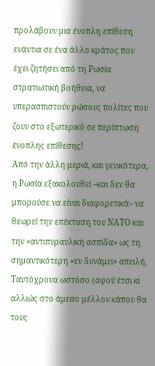προλάβουν μια ένοπλη επίθεση ενάντια σε ένα άλλο κράτος που έχει ζητήσει από τη Ρωσία στρατιωτική βοήθεια, να υπερασπιστούν ρώσους πολίτες που ζουν στο εξωτερικό σε περίπτωση ένοπλης επίθεσης!
Από την άλλη μεριά, και γενικότερα, η Ρωσία εξακολουθεί –και δεν θα μπορούσε να είναι διαφορετικά– να θεωρεί την επέκταση του ΝΑΤΟ και την «αντιπυραυλική ασπίδα» ως τη σημαντικότερη «εν δυνάμει» απειλή. Ταυτόχρονα ωστόσο (αφού έτσι κι αλλιώς στο άμεσο μέλλον κάπου θα τους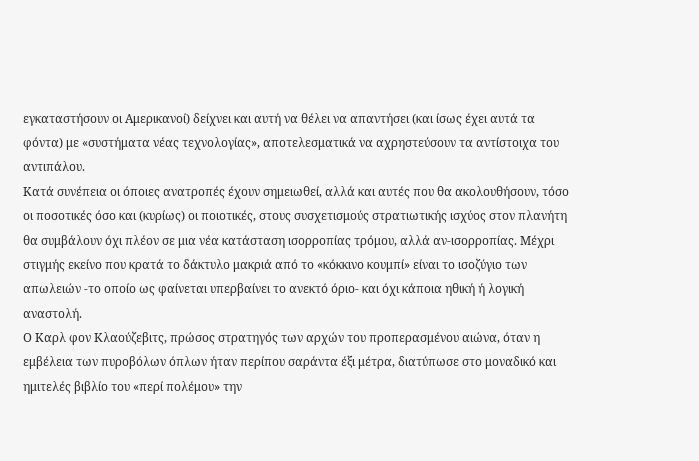εγκαταστήσουν οι Αμερικανοί) δείχνει και αυτή να θέλει να απαντήσει (και ίσως έχει αυτά τα φόντα) με «συστήματα νέας τεχνολογίας», αποτελεσματικά να αχρηστεύσουν τα αντίστοιχα του αντιπάλου.
Κατά συνέπεια οι όποιες ανατροπές έχουν σημειωθεί, αλλά και αυτές που θα ακολουθήσουν, τόσο οι ποσοτικές όσο και (κυρίως) οι ποιοτικές, στους συσχετισμούς στρατιωτικής ισχύος στον πλανήτη θα συμβάλουν όχι πλέον σε μια νέα κατάσταση ισορροπίας τρόμου, αλλά αν-ισορροπίας. Μέχρι στιγμής εκείνο που κρατά το δάκτυλο μακριά από το «κόκκινο κουμπί» είναι το ισοζύγιο των απωλειών -το οποίο ως φαίνεται υπερβαίνει το ανεκτό όριο- και όχι κάποια ηθική ή λογική αναστολή.
Ο Καρλ φον Κλαούζεβιτς, πρώσος στρατηγός των αρχών του προπερασμένου αιώνα, όταν η εμβέλεια των πυροβόλων όπλων ήταν περίπου σαράντα έξι μέτρα, διατύπωσε στο μοναδικό και ημιτελές βιβλίο του «περί πολέμου» την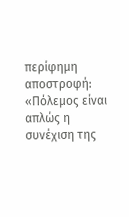περίφημη αποστροφή: «Πόλεμος είναι απλώς η συνέχιση της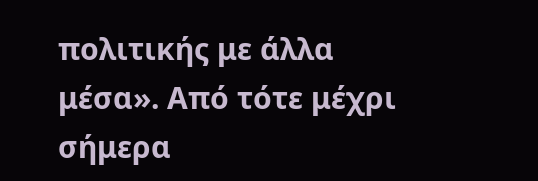πολιτικής με άλλα μέσα». Από τότε μέχρι σήμερα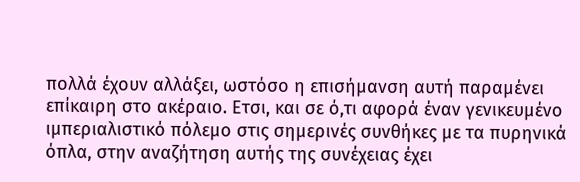πολλά έχουν αλλάξει, ωστόσο η επισήμανση αυτή παραμένει επίκαιρη στο ακέραιο. Ετσι, και σε ό,τι αφορά έναν γενικευμένο ιμπεριαλιστικό πόλεμο στις σημερινές συνθήκες με τα πυρηνικά όπλα, στην αναζήτηση αυτής της συνέχειας έχει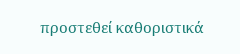προστεθεί καθοριστικά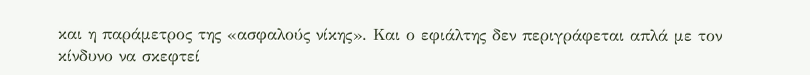και η παράμετρος της «ασφαλούς νίκης». Και ο εφιάλτης δεν περιγράφεται απλά με τον κίνδυνο να σκεφτεί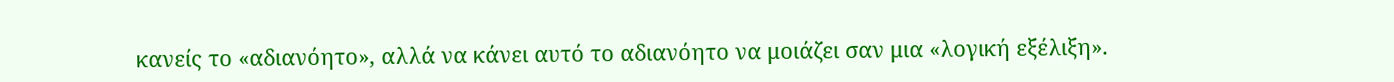κανείς το «αδιανόητο», αλλά να κάνει αυτό το αδιανόητο να μοιάζει σαν μια «λογική εξέλιξη».